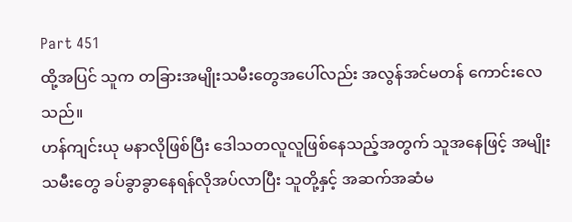Part 451
ထို့အပြင် သူက တခြားအမျိုးသမီးတွေအပေါ်လည်း အလွန်အင်မတန် ကောင်းလေသည်။
ဟန်ကျင်းယု မနာလိုဖြစ်ပြီး ဒေါသတလူလူဖြစ်နေသည့်အတွက် သူအနေဖြင့် အမျိုးသမီးတွေ ခပ်ခွာခွာနေရန်လိုအပ်လာပြီး သူတို့နှင့် အဆက်အဆံမ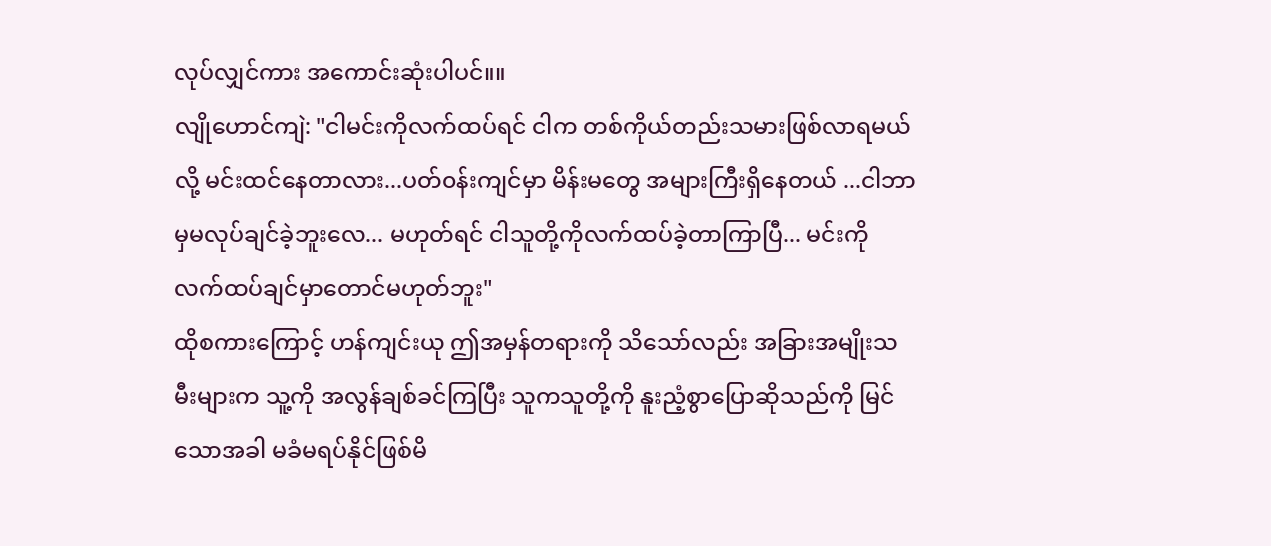လုပ်လျှင်ကား အကောင်းဆုံးပါပင်။။
လျိုဟောင်ကျဲ: "ငါမင်းကိုလက်ထပ်ရင် ငါက တစ်ကိုယ်တည်းသမားဖြစ်လာရမယ်လို့ မင်းထင်နေတာလား...ပတ်၀န်းကျင်မှာ မိန်းမတွေ အများကြီးရှိနေတယ် ...ငါဘာမှမလုပ်ချင်ခဲ့ဘူးလေ... မဟုတ်ရင် ငါသူတို့ကိုလက်ထပ်ခဲ့တာကြာပြီ... မင်းကိုလက်ထပ်ချင်မှာတောင်မဟုတ်ဘူး"
ထိုစကားကြောင့် ဟန်ကျင်းယု ဤအမှန်တရားကို သိသော်လည်း အခြားအမျိုးသမီးများက သူ့ကို အလွန်ချစ်ခင်ကြပြီး သူကသူတို့ကို နူးညံ့စွာပြောဆိုသည်ကို မြင်သောအခါ မခံမရပ်နိုင်ဖြစ်မိ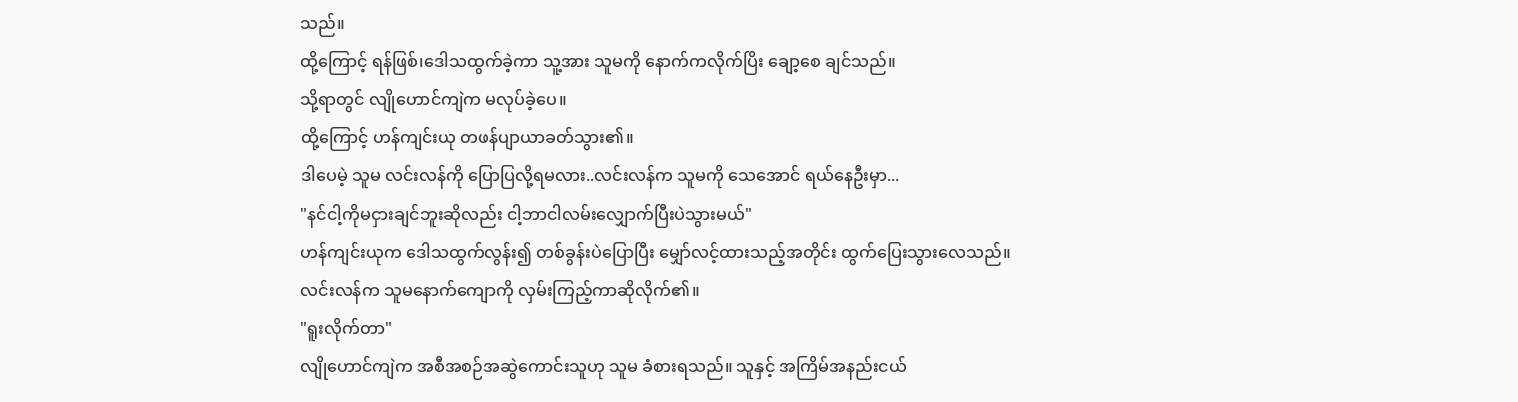သည်။
ထို့ကြောင့် ရန်ဖြစ်၊ဒေါသထွက်ခဲ့ကာ သူ့အား သူမကို နောက်ကလိုက်ပြိး ချော့စေ ချင်သည်။
သို့ရာတွင် လျိုဟောင်ကျဲက မလုပ်ခဲ့ပေ။
ထို့ကြောင့် ဟန်ကျင်းယု တဖန်ပျာယာခတ်သွား၏။
ဒါပေမဲ့ သူမ လင်းလန်ကို ပြောပြလို့ရမလား..လင်းလန်က သူမကို သေအောင် ရယ်နေဦးမှာ...
"နင်ငါ့ကိုမငှားချင်ဘူးဆိုလည်း ငါ့ဘာငါလမ်းလျှောက်ပြီးပဲသွားမယ်"
ဟန်ကျင်းယုက ဒေါသထွက်လွန်း၍ တစ်ခွန်းပဲပြောပြီး မျှော်လင့်ထားသည့်အတိုင်း ထွက်ပြေးသွားလေသည်။
လင်းလန်က သူမနောက်ကျောကို လှမ်းကြည့်ကာဆိုလိုက်၏။
"ရူးလိုက်တာ"
လျိုဟောင်ကျဲက အစီအစဉ်အဆွဲကောင်းသူဟု သူမ ခံစားရသည်။ သူနှင့် အကြိမ်အနည်းငယ်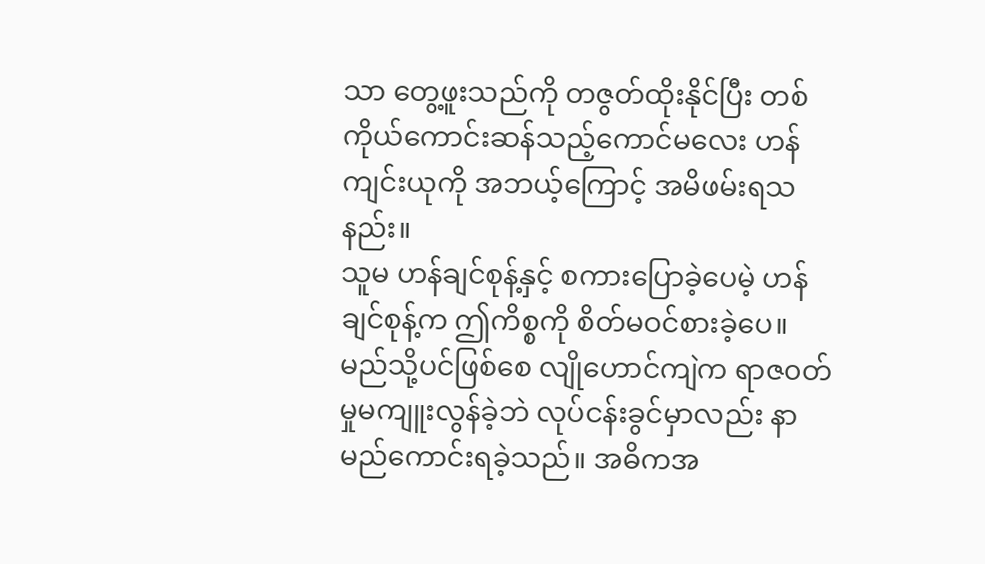သာ တွေ့ဖူးသည်ကို တဇွတ်ထိုးနိုင်ပြီး တစ်ကိုယ်ကောင်းဆန်သည့်ကောင်မလေး ဟန်ကျင်းယုကို အဘယ့်ကြောင့် အမိဖမ်းရသနည်း။
သူမ ဟန်ချင်စုန့်နှင့် စကားပြောခဲ့ပေမဲ့ ဟန်ချင်စုန့်က ဤကိစ္စကို စိတ်မဝင်စားခဲ့ပေ။မည်သို့ပင်ဖြစ်စေ လျိုဟောင်ကျဲက ရာဇ၀တ်မှုမကျူးလွန်ခဲ့ဘဲ လုပ်ငန်းခွင်မှာလည်း နာမည်ကောင်းရခဲ့သည်။ အဓိကအ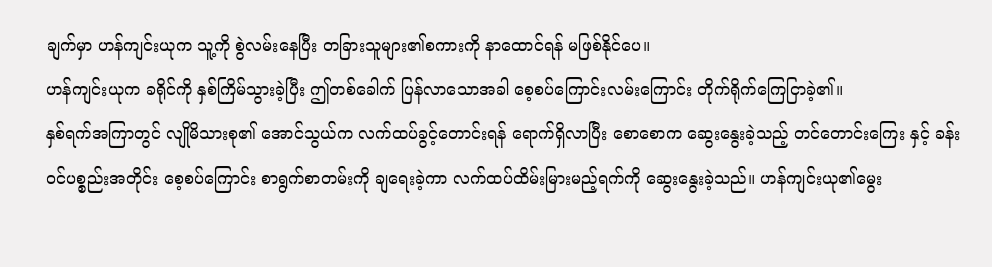ချက်မှာ ဟန်ကျင်းယုက သူ့ကို စွဲလမ်းနေပြီး တခြားသူများ၏စကားကို နာထောင်ရန် မဖြစ်နိုင်ပေ။
ဟန်ကျင်းယုက ခရိုင်ကို နှစ်ကြိမ်သွားခဲ့ပြီး ဤတစ်ခေါက် ပြန်လာသောအခါ စေ့စပ်ကြောင်းလမ်းကြောင်း တိုက်ရိုက်ကြေငြာခဲ့၏။
နှစ်ရက်အကြာတွင် လျိုမိသားစု၏ အောင်သွယ်က လက်ထပ်ခွင့်တောင်းရန် ရောက်ရှိလာပြီး စောစောက ဆွေးနွေးခဲ့သည့် တင်တောင်းကြေး နှင့် ခန်းဝင်ပစ္စည်းအတိုင်း စေ့စပ်ကြောင်း စာရွက်စာတမ်းကို ချရေးခဲ့ကာ လက်ထပ်ထိမ်းမြားမည့်ရက်ကို ဆွေးနွေးခဲ့သည်။ ဟန်ကျင်းယု၏မွေး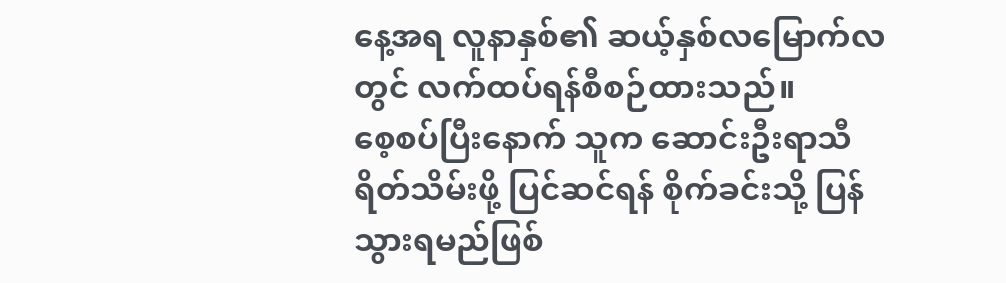နေ့အရ လူနာနှစ်၏ ဆယ့်နှစ်လမြောက်လတွင် လက်ထပ်ရန်စီစဉ်ထားသည်။
စေ့စပ်ပြီးနောက် သူက ဆောင်းဦးရာသီ ရိတ်သိမ်းဖို့ ပြင်ဆင်ရန် စိုက်ခင်းသို့ ပြန်သွားရမည်ဖြစ်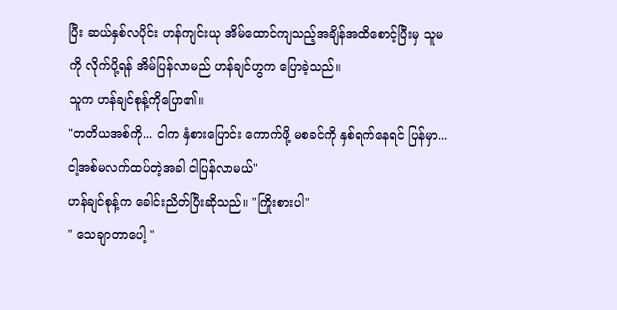ပြီး ဆယ်နှစ်လပိုင်း ဟန်ကျင်းယု အိမ်ထောင်ကျသည့်အချိန်အထိစောင့်ပြီးမှ သူမကို လိုက်ပို့ရန် အိမ်ပြန်လာမည် ဟန်ချင်ဟွက ပြောခဲ့သည်။
သူက ဟန်ချင်စုန့်ကိုပြော၏။
"တတိယအစ်ကို... ငါက နှံစားပြောင်း ကောက်ဖို့ မစခင်ကို နှစ်ရက်နေရင် ပြန်မှာ... ငါ့အစ်မလက်ထပ်တဲ့အခါ ငါပြန်လာမယ်"
ဟန်ချင်စုန့်က ခေါင်းညိတ်ပြီးဆိုသည်။ "ကြိုးစားပါ"
" သေချာတာပေါ့ "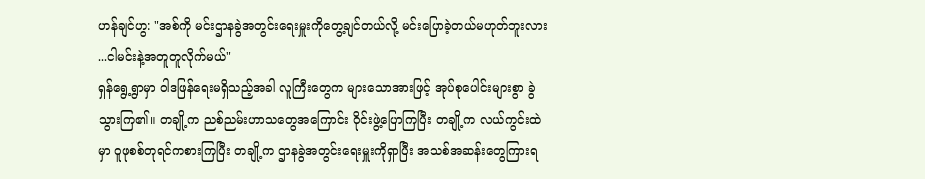ဟန်ချင်ဟွ: "အစ်ကို မင်းဌာနခွဲအတွင်းရေးမှူးကိုတွေ့ချင်တယ်လို့ မင်းပြောခဲ့တယ်မဟုတ်ဘူးလား ...ငါမင်းနဲ့အတူတူလိုက်မယ်"
ရှန်ရွေ့ရွာမှာ ဝါဒဖြန်ရေးမရှိသည့်အခါ လူကြီးတွေက များသောအားဖြင့် အုပ်စုပေါင်းများစွာ ခွဲသွားကြ၏။ တချို့က ညစ်ညမ်းဟာသတွေအကြောင်း ဝိုင်းဖွဲ့ပြောကြပြီး တချို့က လယ်ကွင်းထဲမှာ ဝူဖုစစ်တုရင်ကစားကြပြီး တချို့က ဌာနခွဲအတွင်းရေးမှူးကိုရှာပြီး အသစ်အဆန်းတွေကြားရ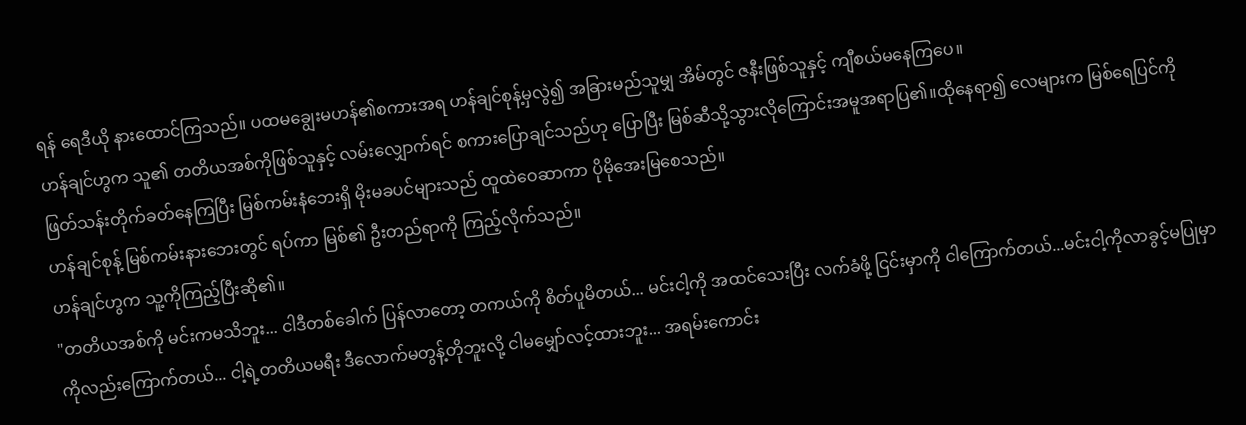ရန် ရေဒီယို နားထောင်ကြသည်။ ပထမချွေးမဟန်၏စကားအရ ဟန်ချင်စုန့်မှလွဲ၍ အခြားမည်သူမျှ အိမ်တွင် ဇနီးဖြစ်သူနှင့် ကျီစယ်မနေကြပေ။
ဟန်ချင်ဟွက သူ၏ တတိယအစ်ကိုဖြစ်သူနှင့် လမ်းလျှောက်ရင် စကားပြောချင်သည်ဟု ပြောပြီး မြစ်ဆီသို့သွားလိုကြောင်းအမူအရာပြ၏။ထိုနေရာ၍ လေများက မြစ်ရေပြင်ကို ဖြတ်သန်းတိုက်ခတ်နေကြပြီး မြစ်ကမ်းနံဘေးရှိ မိုးမခပင်များသည် ထူထဲဝေဆာကာ ပိုမိုအေးမြစေသည်။
ဟန်ချင်စုန့် မြစ်ကမ်းနားဘေးတွင် ရပ်ကာ မြစ်၏ ဦးတည်ရာကို ကြည့်လိုက်သည်။
ဟန်ချင်ဟွက သူ့ကိုကြည့်ပြီးဆို၏။
"တတိယအစ်ကို မင်းကမသိဘူး... ငါဒီတစ်ခေါက် ပြန်လာတော့ တကယ်ကို စိတ်ပူမိတယ်... မင်းငါ့ကို အထင်သေးပြီး လက်ခံဖို့ ငြင်းမှာကို ငါကြောက်တယ်...မင်းငါ့ကိုလာခွင့်မပြုမှာကိုလည်းကြောက်တယ်... ငါ့ရဲ့တတိယမရီး ဒီလောက်မတွန့်တိုဘူးလို့ ငါမမျှော်လင့်ထားဘူး... အရမ်းကောင်း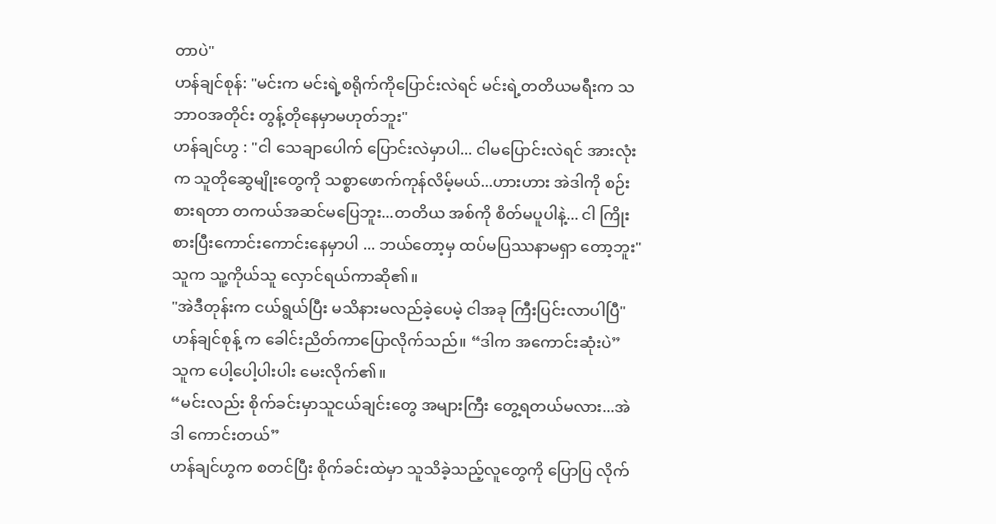တာပဲ"
ဟန်ချင်စုန်: "မင်းက မင်းရဲ့စရိုက်ကိုပြောင်းလဲရင် မင်းရဲ့တတိယမရီးက သဘာဝအတိုင်း တွန့်တိုနေမှာမဟုတ်ဘူး"
ဟန်ချင်ဟွ : "ငါ သေချာပေါက် ပြောင်းလဲမှာပါ... ငါမပြောင်းလဲရင် အားလုံးက သူတိုဆွေမျိုးတွေကို သစ္စာဖောက်ကုန်လိမ့်မယ်...ဟားဟား အဲဒါကို စဉ်းစားရတာ တကယ်အဆင်မပြေဘူး...တတိယ အစ်ကို စိတ်မပူပါနဲ့... ငါ ကြိုးစားပြီးကောင်းကောင်းနေမှာပါ ... ဘယ်တော့မှ ထပ်မပြဿနာမရှာ တော့ဘူး"
သူက သူ့ကိုယ်သူ လှောင်ရယ်ကာဆို၏။
"အဲဒီတုန်းက ငယ်ရွယ်ပြီး မသိနားမလည်ခဲ့ပေမဲ့ ငါအခု ကြီးပြင်းလာပါပြီ"
ဟန်ချင်စုန့် က ခေါင်းညိတ်ကာပြောလိုက်သည်။ “ဒါက အကောင်းဆုံးပဲ”
သူက ပေါ့ပေါ့ပါးပါး မေးလိုက်၏။
“မင်းလည်း စိုက်ခင်းမှာသူငယ်ချင်းတွေ အများကြီး တွေ့ရတယ်မလား...အဲဒါ ကောင်းတယ်”
ဟန်ချင်ဟွက စတင်ပြီး စိုက်ခင်းထဲမှာ သူသိခဲ့သည့်လူတွေကို ပြောပြ လိုက်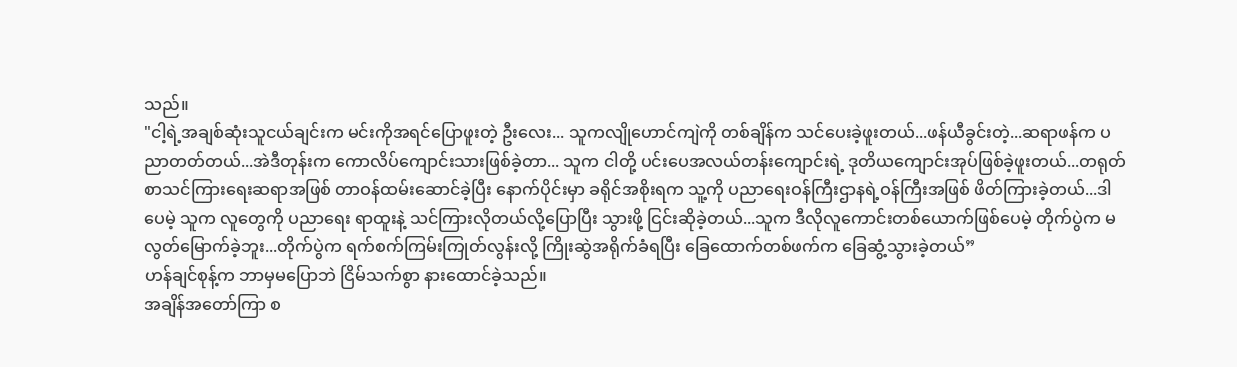သည်။
"ငါ့ရဲ့အချစ်ဆုံးသူငယ်ချင်းက မင်းကိုအရင်ပြောဖူးတဲ့ ဦးလေး... သူကလျိုဟောင်ကျဲကို တစ်ချိန်က သင်ပေးခဲ့ဖူးတယ်...ဖန်ယီခွင်းတဲ့...ဆရာဖန်က ပညာတတ်တယ်...အဲဒီတုန်းက ကောလိပ်ကျောင်းသားဖြစ်ခဲ့တာ... သူက ငါတို့ ပင်းပေအလယ်တန်းကျောင်းရဲ့ ဒုတိယကျောင်းအုပ်ဖြစ်ခဲ့ဖူးတယ်...တရုတ်စာသင်ကြားရေးဆရာအဖြစ် တာဝန်ထမ်းဆောင်ခဲ့ပြီး နောက်ပိုင်းမှာ ခရိုင်အစိုးရက သူ့ကို ပညာရေးဝန်ကြီးဌာနရဲ့ဝန်ကြီးအဖြစ် ဖိတ်ကြားခဲ့တယ်...ဒါပေမဲ့ သူက လူတွေကို ပညာရေး ရာထူးနဲ့ သင်ကြားလိုတယ်လို့ပြောပြီး သွားဖို့ ငြင်းဆိုခဲ့တယ်...သူက ဒီလိုလူကောင်းတစ်ယောက်ဖြစ်ပေမဲ့ တိုက်ပွဲက မလွတ်မြောက်ခဲ့ဘူး...တိုက်ပွဲက ရက်စက်ကြမ်းကြုတ်လွန်းလို့ ကြိုးဆွဲအရိုက်ခံရပြီး ခြေထောက်တစ်ဖက်က ခြေဆွံ့သွားခဲ့တယ်”
ဟန်ချင်စုန့်က ဘာမှမပြောဘဲ ငြိမ်သက်စွာ နားထောင်ခဲ့သည်။
အချိန်အတော်ကြာ စ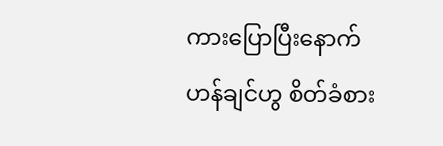ကားပြောပြီးနောက် ဟန်ချင်ဟွ စိတ်ခံစား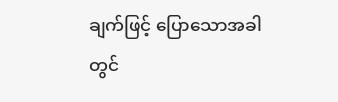ချက်ဖြင့် ပြောသောအခါတွင်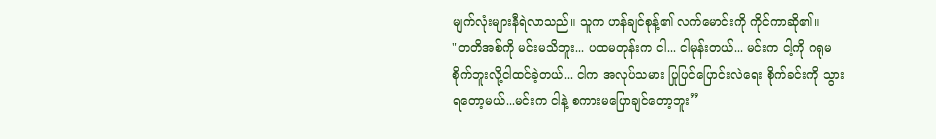မျက်လုံးများနီရဲလာသည်။ သူက ဟန်ချင်စုန့်၏ လက်မောင်းကို ကိုင်ကာဆို၏။
"တတိအစ်ကို မင်းမသိဘူး... ပထမတုန်းက ငါ... ငါမုန်းတယ်... မင်းက ငါ့ကို ဂရုမစိုက်ဘူးလို့ငါထင်ခဲ့တယ်... ငါက အလုပ်သမား ပြုပြင်ပြောင်းလဲရေး စိုက်ခင်းကို သွားရတော့မယ်...မင်းက ငါနဲ့ စကားမပြောချင်တော့ဘူး”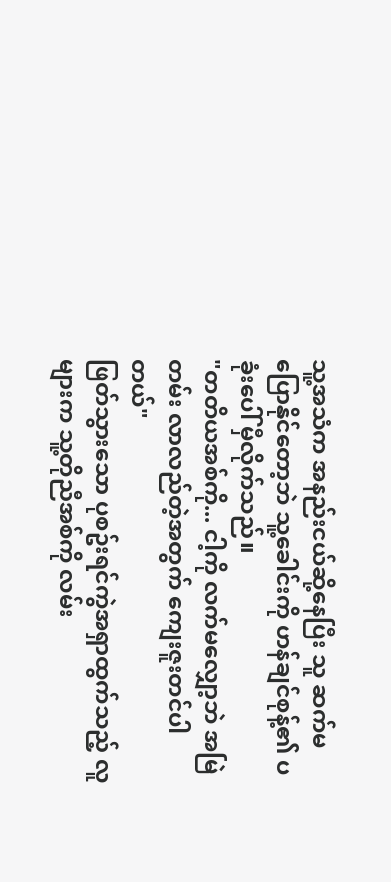သူ့အသံက အနည်းငယ်ဆို့နေပြီး သူ ဆက်မပြောနိုင်တော့ဘဲ သူ့ခေါင်းကို ဟန်ချင်စုန့်၏ ပခုံးပေါ် မှီလိုက်သည်။
"တတိယအစ်ကို... ငါ့ကို လက်မလျှော့ဘဲ အမြဲတမ်း လာလည်တဲ့အတွက် ကျေးဇူးတင်ပါတယ်"
ဖြတ်သွားသော ပုစဥ်းရင်ကွဲအရှာထွက်သည့် လူများက သူ့တိုညီအစ်ကို လမ်း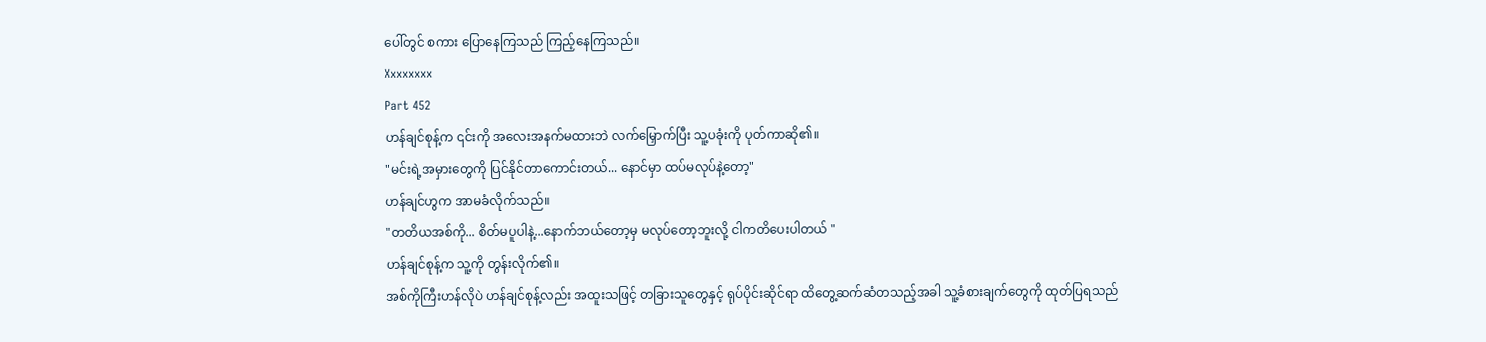ပေါ်တွင် စကား ပြောနေကြသည် ကြည့်နေကြသည်။
Xxxxxxxx
Part 452
ဟန်ချင်စုန့်က ၎င်းကို အလေးအနက်မထားဘဲ လက်မြှောက်ပြီး သူ့ပခုံးကို ပုတ်ကာဆို၏။
"မင်းရဲ့အမှားတွေကို ပြင်နိုင်တာကောင်းတယ်... နောင်မှာ ထပ်မလုပ်နဲ့တော့"
ဟန်ချင်ဟွက အာမခံလိုက်သည်။
"တတိယအစ်ကို... စိတ်မပူပါနဲ့...နောက်ဘယ်တော့မှ မလုပ်တော့ဘူးလို့ ငါကတိပေးပါတယ် "
ဟန်ချင်စုန့်က သူ့ကို တွန်းလိုက်၏။
အစ်ကိုကြီးဟန်လိုပဲ ဟန်ချင်စုန့်လည်း အထူးသဖြင့် တခြားသူတွေနှင့် ရုပ်ပိုင်းဆိုင်ရာ ထိတွေ့ဆက်ဆံတသည့်အခါ သူ့ခံစားချက်တွေကို ထုတ်ပြရသည်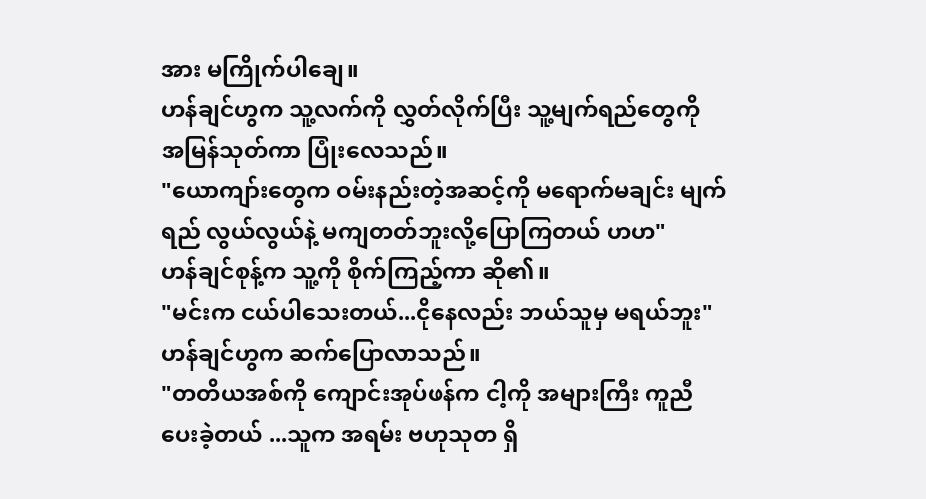အား မကြိုက်ပါချေ။
ဟန်ချင်ဟွက သူ့လက်ကို လွှတ်လိုက်ပြီး သူ့မျက်ရည်တွေကို အမြန်သုတ်ကာ ပြုံးလေသည်။
"ယောကျာ်းတွေက ဝမ်းနည်းတဲ့အဆင့်ကို မရောက်မချင်း မျက်ရည် လွယ်လွယ်နဲ့ မကျတတ်ဘူးလို့ပြောကြတယ် ဟဟ"
ဟန်ချင်စုန့်က သူ့ကို စိုက်ကြည့်ကာ ဆို၏။
"မင်းက ငယ်ပါသေးတယ်...ငိုနေလည်း ဘယ်သူမှ မရယ်ဘူး"
ဟန်ချင်ဟွက ဆက်ပြောလာသည်။
"တတိယအစ်ကို ကျောင်းအုပ်ဖန်က ငါ့ကို အများကြီး ကူညီပေးခဲ့တယ် ...သူက အရမ်း ဗဟုသုတ ရှိ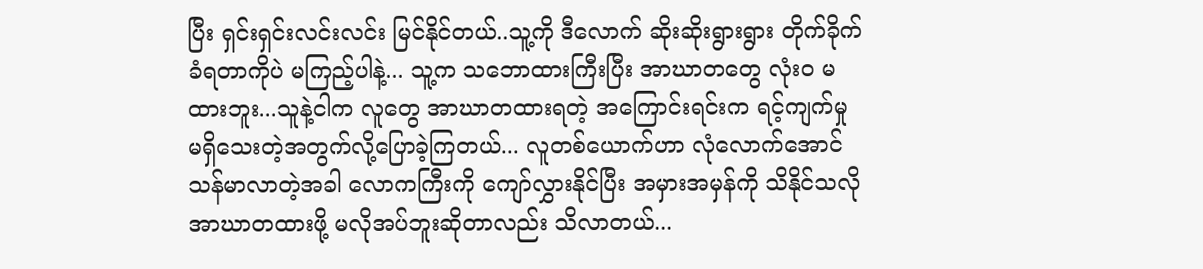ပြီး ရှင်းရှင်းလင်းလင်း မြင်နိုင်တယ်..သူ့ကို ဒီလောက် ဆိုးဆိုးရွားရွား တိုက်ခိုက်ခံရတာကိုပဲ မကြည့်ပါနဲ့... သူ့က သဘောထားကြီးပြီး အာဃာတတွေ လုံးဝ မထားဘူး...သူနဲ့ငါက လူတွေ အာဃာတထားရတဲ့ အကြောင်းရင်းက ရင့်ကျက်မှု မရှိသေးတဲ့အတွက်လို့ပြောခဲ့ကြတယ်... လူတစ်ယောက်ဟာ လုံလောက်အောင် သန်မာလာတဲ့အခါ လောကကြီးကို ကျော်လွှားနိုင်ပြီး အမှားအမှန်ကို သိနိုင်သလို အာဃာတထားဖို့ မလိုအပ်ဘူးဆိုတာလည်း သိလာတယ်...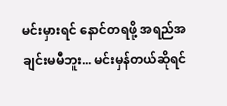မင်းမှားရင် နောင်တရဖို့ အရည်အချင်းမမီဘူး... မင်းမှန်တယ်ဆိုရင်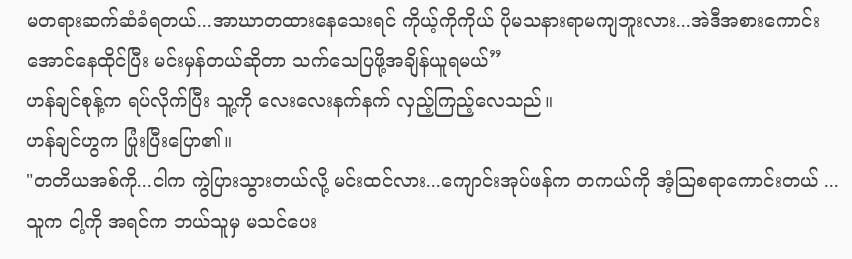မတရားဆက်ဆံခံရတယ်...အာဃာတထားနေသေးရင် ကိုယ့်ကိုကိုယ် ပိုမသနားရာမကျဘူးလား...အဲဒီအစားကောင်းအောင်နေထိုင်ပြီး မင်းမှန်တယ်ဆိုတာ သက်သေပြဖို့အချိန်ယူရမယ်”
ဟန်ချင်စုန့်က ရပ်လိုက်ပြီး သူ့ကို လေးလေးနက်နက် လှည့်ကြည့်လေသည်။
ဟန်ချင်ဟွက ပြုံးပြီးပြော၏။
"တတိယအစ်ကို...ငါက ကွဲပြားသွားတယ်လို့ မင်းထင်လား...ကျောင်းအုပ်ဖန်က တကယ်ကို အံ့သြစရာကောင်းတယ် ...သူက ငါ့ကို အရင်က ဘယ်သူမှ မသင်ပေး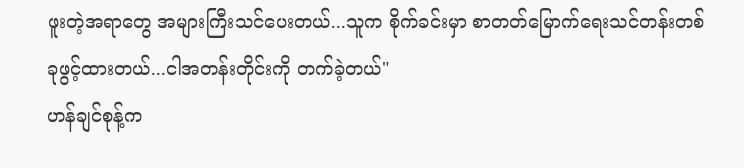ဖူးတဲ့အရာတွေ အများကြီးသင်ပေးတယ်...သူက စိုက်ခင်းမှာ စာတတ်မြောက်ရေးသင်တန်းတစ်ခုဖွင့်ထားတယ်...ငါအတန်းတိုင်းကို တက်ခဲ့တယ်"
ဟန်ချင်စုန့်က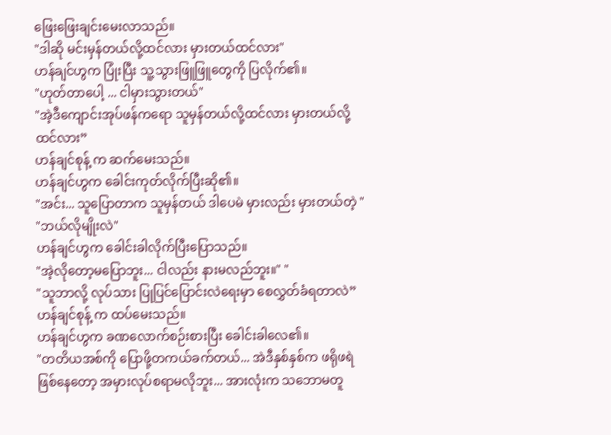ဖြေးဖြေးချင်းမေးလာသည်။
"ဒါဆို မင်းမှန်တယ်လို့ထင်လား မှားတယ်ထင်လား"
ဟန်ချင်ဟွက ပြုံးပြီး သူ့သွားဖြူဖြူတွေကို ပြလိုက်၏။
"ဟုတ်တာပေါ့ ... ငါမှားသွားတယ်"
"အဲ့ဒီကျောင်းအုပ်ဖန်ကရော သူမှန်တယ်လို့ထင်လား မှားတယ်လို့ထင်လား”
ဟန်ချင်စုန့် က ဆက်မေးသည်။
ဟန်ချင်ဟွက ခေါင်းကုတ်လိုက်ပြီးဆို၏။
"အင်း... သူပြောတာက သူမှန်တယ် ဒါပေမဲ မှားလည်း မှားတယ်တဲ့ "
"ဘယ်လိုမျိုးလဲ"
ဟန်ချင်ဟွက ခေါင်းခါလိုက်ပြီးပြောသည်။
"အဲ့လိုတော့မပြောဘူး... ငါလည်း နားမလည်ဘူး။" "
"သူဘာလို့ လုပ်သား ပြုပြင်ပြောင်းလဲရေးမှာ စေလွှတ်ခံရတာလဲ”
ဟန်ချင်စုန့် က ထပ်မေးသည်။
ဟန်ချင်ဟွက ခဏလောက်စဉ်းစားပြီး ခေါင်းခါလေ၏။
"တတိယအစ်ကို ပြောဖို့တကယ်ခက်တယ်... အဲဒီနှစ်နှစ်က ဖရိုဖရဲဖြစ်နေတော့ အမှားလုပ်စရာမလိုဘူး... အားလုံးက သဘောမတူ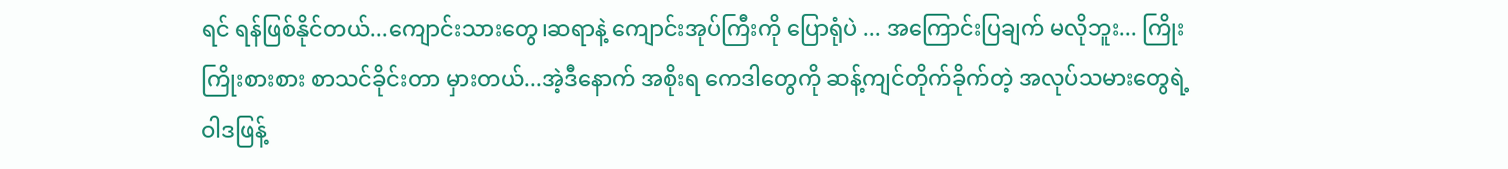ရင် ရန်ဖြစ်နိုင်တယ်...ကျောင်းသားတွေ၊ဆရာနဲ့ ကျောင်းအုပ်ကြီးကို ပြောရုံပဲ ... အကြောင်းပြချက် မလိုဘူး... ကြိုးကြိုးစားစား စာသင်ခိုင်းတာ မှားတယ်...အဲ့ဒီနောက် အစိုးရ ကေဒါတွေကို ဆန့်ကျင်တိုက်ခိုက်တဲ့ အလုပ်သမားတွေရဲ့ ဝါဒဖြန့်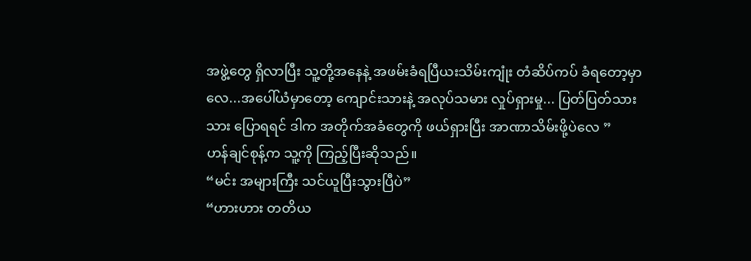အဖွဲ့တွေ ရှိလာပြီး သူ့တို့အနေနဲ့ အဖမ်းခံရပြီယးသိမ်းကျုံး တံဆိပ်ကပ် ခံရတော့မှာလေ...အပေါ်ယံမှာတော့ ကျောင်းသားနဲ့ အလုပ်သမား လှုပ်ရှားမှု... ပြတ်ပြတ်သားသား ပြောရရင် ဒါက အတိုက်အခံတွေကို ဖယ်ရှားပြီး အာဏာသိမ်းဖို့ပဲလေ ”
ဟန်ချင်စုန့်က သူ့ကို ကြည့်ပြီးဆိုသည်။
“မင်း အများကြီး သင်ယူပြီးသွားပြီပဲ”
“ဟားဟား တတိယ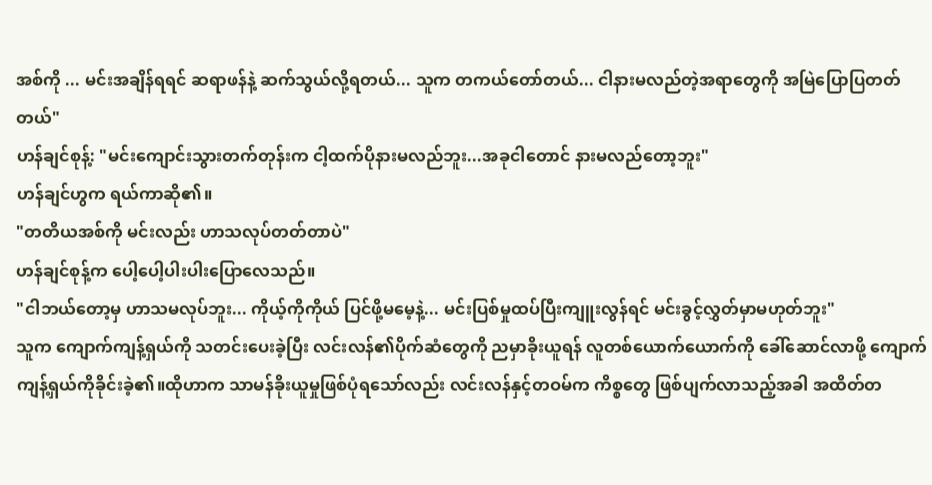အစ်ကို ... မင်းအချိန်ရရင် ဆရာဖန်နဲ့ ဆက်သွယ်လို့ရတယ်... သူက တကယ်တော်တယ်... ငါနားမလည်တဲ့အရာတွေကို အမြဲပြောပြတတ်တယ်"
ဟန်ချင်စုန့်: "မင်းကျောင်းသွားတက်တုန်းက ငါ့ထက်ပိုနားမလည်ဘူး...အခုငါတောင် နားမလည်တော့ဘူး"
ဟန်ချင်ဟွက ရယ်ကာဆို၏။
"တတိယအစ်ကို မင်းလည်း ဟာသလုပ်တတ်တာပဲ"
ဟန်ချင်စုန့်က ပေါ့ပေါ့ပါးပါးပြောလေသည်။
"ငါဘယ်တော့မှ ဟာသမလုပ်ဘူး... ကိုယ့်ကိုကိုယ် ပြင်ဖို့မမေ့နဲ့... မင်းပြစ်မှုထပ်ပြီးကျူးလွန်ရင် မင်းခွင့်လွှတ်မှာမဟုတ်ဘူး"
သူက ကျောက်ကျန့်ရှယ်ကို သတင်းပေးခဲ့ပြီး လင်းလန်၏ပိုက်ဆံတွေကို ညမှာခိုးယူရန် လူတစ်ယောက်ယောက်ကို ခေါ်ဆောင်လာဖို့ ကျောက်ကျန့်ရှယ်ကိုခိုင်းခဲ့၏။ထိုဟာက သာမန်ခိုးယူမှုဖြစ်ပုံရသော်လည်း လင်းလန်နှင့်တဝမ်က ကိစ္စတွေ ဖြစ်ပျက်လာသည့်အခါ အထိတ်တ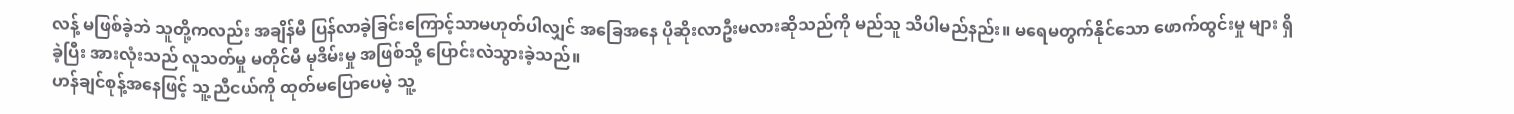လန့် မဖြစ်ခဲ့ဘဲ သူတို့ကလည်း အချိန်မီ ပြန်လာခဲ့ခြင်းကြောင့်သာမဟုတ်ပါလျှင် အခြေအနေ ပိုဆိုးလာဦးမလားဆိုသည်ကို မည်သူ သိပါမည်နည်း။ မရေမတွက်နိုင်သော ဖောက်ထွင်းမှု များ ရှိခဲ့ပြီး အားလုံးသည် လူသတ်မှု မတိုင်မီ မုဒိမ်းမှု အဖြစ်သို့ ပြောင်းလဲသွားခဲ့သည်။
ဟန်ချင်စုန့်အနေဖြင့် သူ့ညီငယ်ကို ထုတ်မပြောပေမဲ့ သူ့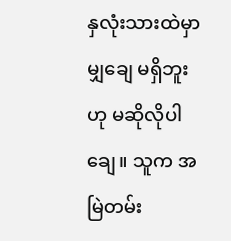နှလုံးသားထဲမှာ မျှချေ မရှိဘူးဟု မဆိုလိုပါချေ။ သူက အမြဲတမ်း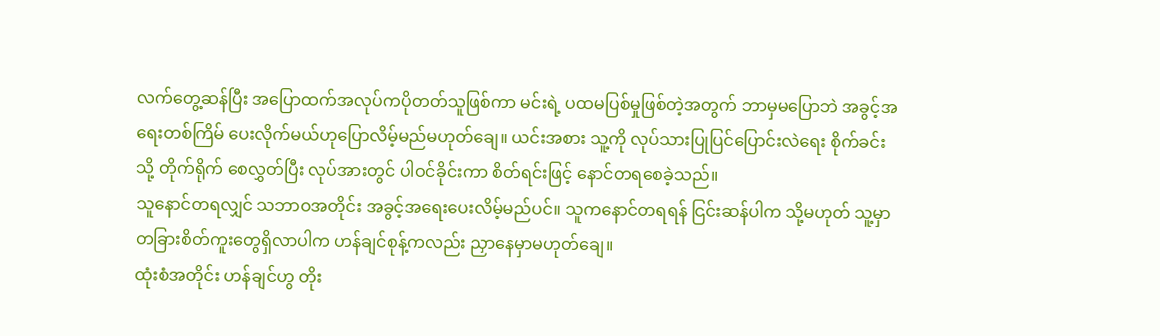လက်တွေ့ဆန်ပြီး အပြောထက်အလုပ်ကပိုတတ်သူဖြစ်ကာ မင်းရဲ့ ပထမပြစ်မှုဖြစ်တဲ့အတွက် ဘာမှမပြောဘဲ အခွင့်အရေးတစ်ကြိမ် ပေးလိုက်မယ်ဟုပြောလိမ့်မည်မဟုတ်ချေ။ ယင်းအစား သူ့ကို လုပ်သားပြုပြင်ပြောင်းလဲရေး စိုက်ခင်းသို့ တိုက်ရိုက် စေလွှတ်ပြီး လုပ်အားတွင် ပါဝင်ခိုင်းကာ စိတ်ရင်းဖြင့် နောင်တရစေခဲ့သည်။
သူနောင်တရလျှင် သဘာဝအတိုင်း အခွင့်အရေးပေးလိမ့်မည်ပင်။ သူကနောင်တရရန် ငြင်းဆန်ပါက သို့မဟုတ် သူ့မှာ တခြားစိတ်ကူးတွေရှိလာပါက ဟန်ချင်စုန့်ကလည်း ညှာနေမှာမဟုတ်ချေ။
ထုံးစံအတိုင်း ဟန်ချင်ဟွ တိုး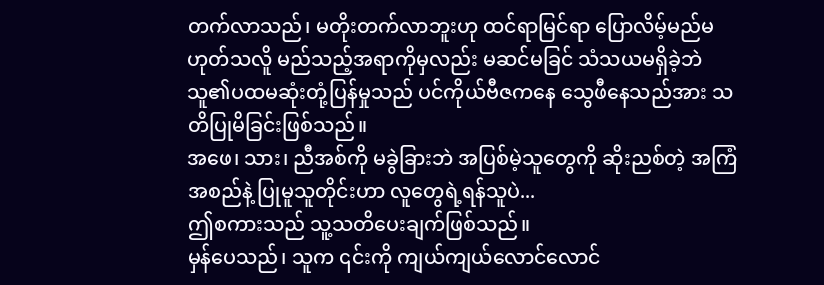တက်လာသည်၊ မတိုးတက်လာဘူးဟု ထင်ရာမြင်ရာ ပြောလိမ့်မည်မဟုတ်သလိူ မည်သည့်အရာကိုမှလည်း မဆင်မခြင် သံသယမရှိခဲ့ဘဲ သူ၏ပထမဆုံးတုံ့ပြန်မှုသည် ပင်ကိုယ်ဗီဇကနေ သွေဖီနေသည်အား သတိပြုမိခြင်းဖြစ်သည်။
အဖေ၊ သား၊ ညီအစ်ကို မခွဲခြားဘဲ အပြစ်မဲ့သူတွေကို ဆိုးညစ်တဲ့ အကြံအစည်နဲ့ ပြုမူသူတိုင်းဟာ လူတွေရဲ့ရန်သူပဲ...
ဤစကားသည် သူ့သတိပေးချက်ဖြစ်သည်။
မှန်ပေသည်၊ သူက ၎င်းကို ကျယ်ကျယ်လောင်လောင်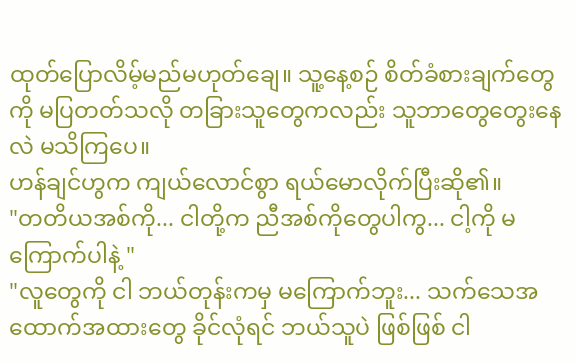ထုတ်ပြောလိမ့်မည်မဟုတ်ချေ။ သူ့နေ့စဉ် စိတ်ခံစားချက်တွေကို မပြတတ်သလို တခြားသူတွေကလည်း သူဘာတွေတွေးနေလဲ မသိကြပေ။
ဟန်ချင်ဟွက ကျယ်လောင်စွာ ရယ်မောလိုက်ပြီးဆို၏။
"တတိယအစ်ကို... ငါတို့က ညီအစ်ကိုတွေပါကွ... ငါ့ကို မကြောက်ပါနဲ့ "
"လူတွေကို ငါ ဘယ်တုန်းကမှ မကြောက်ဘူး... သက်သေအထောက်အထားတွေ ခိုင်လုံရင် ဘယ်သူပဲ ဖြစ်ဖြစ် ငါ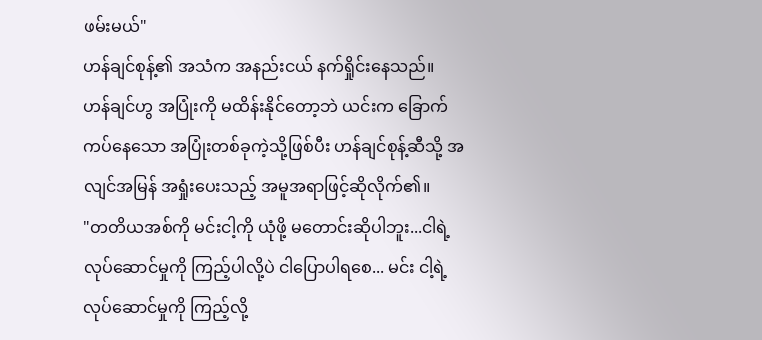ဖမ်းမယ်"
ဟန်ချင်စုန့်၏ အသံက အနည်းငယ် နက်ရှိုင်းနေသည်။
ဟန်ချင်ဟွ အပြုံးကို မထိန်းနိုင်တော့ဘဲ ယင်းက ခြောက်ကပ်နေသော အပြုံးတစ်ခုကဲ့သို့ဖြစ်ပီး ဟန်ချင်စုန့်ဆီသို့ အလျင်အမြန် အရှုံးပေးသည့် အမူအရာဖြင့်ဆိုလိုက်၏။
"တတိယအစ်ကို မင်းငါ့ကို ယုံဖို့ မတောင်းဆိုပါဘူး...ငါရဲ့လုပ်ဆောင်မှုကို ကြည့်ပါလို့ပဲ ငါပြောပါရစေ... မင်း ငါ့ရဲ့လုပ်ဆောင်မှုကို ကြည့်လို့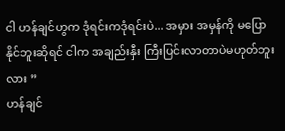ငါ ဟန်ချင်ဟွက ဒုံရင်းကဒုံရင်းပဲ... အမှား အမှန်ကို မပြောနိုင်ဘူးဆိုရင် ငါက အချည်းနှီး ကြီးပြင်းလာတာပဲမဟုတ်ဘူးလား ”
ဟန်ချင်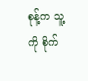စုန့်က သူ့ကို စိုက်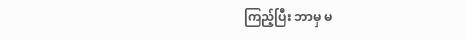ကြည့်ပြီး ဘာမှ မ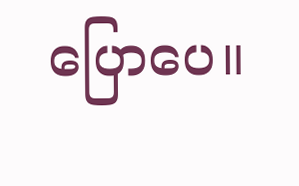ပြောပေ။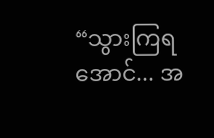“သွားကြရအောင်... အ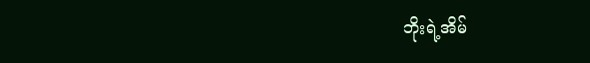ဘိုးရဲ့အိမ်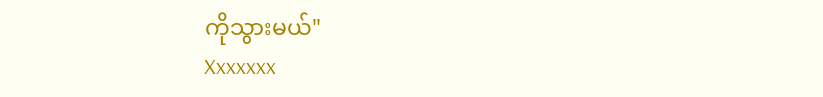ကိုသွားမယ်"
Xxxxxxx